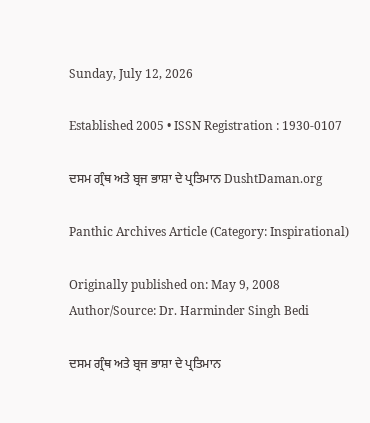Sunday, July 12, 2026

Established 2005 • ISSN Registration : 1930-0107

ਦਸਮ ਗ੍ਰੰਥ ਅਤੇ ਬ੍ਰਜ ਭਾਸ਼ਾ ਦੇ ਪ੍ਰਤਿਮਾਨ DushtDaman.org

Panthic Archives Article (Category: Inspirational)

Originally published on: May 9, 2008
Author/Source: Dr. Harminder Singh Bedi

ਦਸਮ ਗ੍ਰੰਥ ਅਤੇ ਬ੍ਰਜ ਭਾਸ਼ਾ ਦੇ ਪ੍ਰਤਿਮਾਨ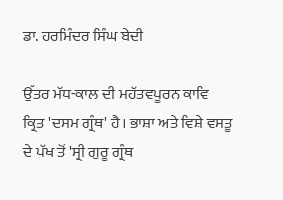ਡਾ. ਹਰਮਿੰਦਰ ਸਿੰਘ ਬੇਦੀ

ਉੱਤਰ ਮੱਧ-ਕਾਲ ਦੀ ਮਹੱਤਵਪੂਰਨ ਕਾਵਿ ਕ੍ਰਿਤ 'ਦਸਮ ਗ੍ਰੰਥ' ਹੈ। ਭਾਸ਼ਾ ਅਤੇ ਵਿਸ਼ੇ ਵਸਤੂ ਦੇ ਪੱਖ ਤੋਂ 'ਸ੍ਰੀ ਗੁਰੂ ਗ੍ਰੰਥ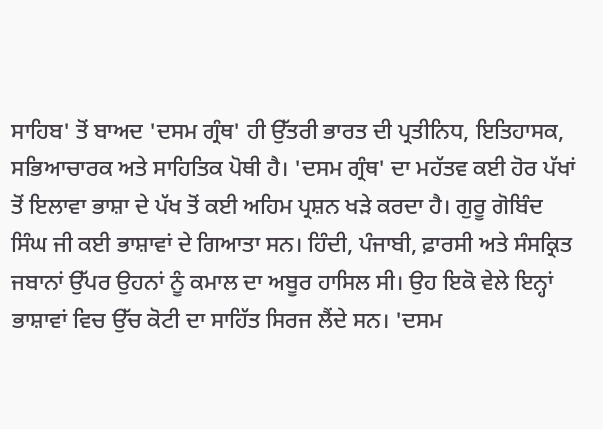ਸਾਹਿਬ' ਤੋਂ ਬਾਅਦ 'ਦਸਮ ਗ੍ਰੰਥ' ਹੀ ਉੱਤਰੀ ਭਾਰਤ ਦੀ ਪ੍ਰਤੀਨਿਧ, ਇਤਿਹਾਸਕ, ਸਭਿਆਚਾਰਕ ਅਤੇ ਸਾਹਿਤਿਕ ਪੋਥੀ ਹੈ। 'ਦਸਮ ਗ੍ਰੰਥ' ਦਾ ਮਹੱਤਵ ਕਈ ਹੋਰ ਪੱਖਾਂ ਤੋਂ ਇਲਾਵਾ ਭਾਸ਼ਾ ਦੇ ਪੱਖ ਤੋਂ ਕਈ ਅਹਿਮ ਪ੍ਰਸ਼ਨ ਖੜੇ ਕਰਦਾ ਹੈ। ਗੁਰੂ ਗੋਬਿੰਦ ਸਿੰਘ ਜੀ ਕਈ ਭਾਸ਼ਾਵਾਂ ਦੇ ਗਿਆਤਾ ਸਨ। ਹਿੰਦੀ, ਪੰਜਾਬੀ, ਫ਼ਾਰਸੀ ਅਤੇ ਸੰਸਕ੍ਰਿਤ ਜਬਾਨਾਂ ਉੱਪਰ ਉਹਨਾਂ ਨੂੰ ਕਮਾਲ ਦਾ ਅਬੂਰ ਹਾਸਿਲ ਸੀ। ਉਹ ਇਕੋ ਵੇਲੇ ਇਨ੍ਹਾਂ ਭਾਸ਼ਾਵਾਂ ਵਿਚ ਉੱਚ ਕੋਟੀ ਦਾ ਸਾਹਿੱਤ ਸਿਰਜ ਲੈਂਦੇ ਸਨ। 'ਦਸਮ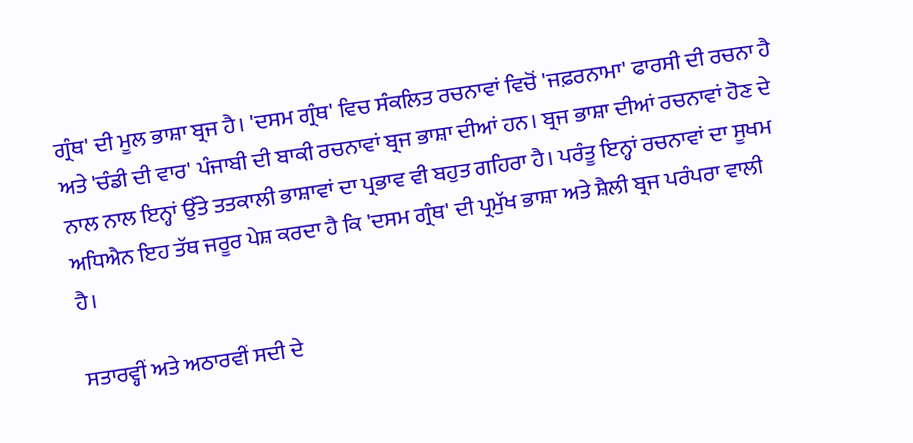ਗ੍ਰੰਥ' ਦੀ ਮੂਲ ਭਾਸ਼ਾ ਬ੍ਰਜ ਹੈ। 'ਦਸਮ ਗ੍ਰੰਥ' ਵਿਚ ਸੰਕਲਿਤ ਰਚਨਾਵਾਂ ਵਿਚੋਂ 'ਜਫ਼ਰਨਾਮਾ' ਫਾਰਸੀ ਦੀ ਰਚਨਾ ਹੈ ਅਤੇ 'ਚੰਡੀ ਦੀ ਵਾਰ' ਪੰਜਾਬੀ ਦੀ ਬਾਕੀ ਰਚਨਾਵਾਂ ਬ੍ਰਜ ਭਾਸ਼ਾ ਦੀਆਂ ਹਨ। ਬ੍ਰਜ ਭਾਸ਼ਾ ਦੀਆਂ ਰਚਨਾਵਾਂ ਹੋਣ ਦੇ ਨਾਲ ਨਾਲ ਇਨ੍ਹਾਂ ਉੱਤੇ ਤਤਕਾਲੀ ਭਾਸ਼ਾਵਾਂ ਦਾ ਪ੍ਰਭਾਵ ਵੀ ਬਹੁਤ ਗਹਿਰਾ ਹੈ। ਪਰੰਤੂ ਇਨ੍ਹਾਂ ਰਚਨਾਵਾਂ ਦਾ ਸੂਖਮ ਅਧਿਐਨ ਇਹ ਤੱਥ ਜਰੂਰ ਪੇਸ਼ ਕਰਦਾ ਹੈ ਕਿ 'ਦਸਮ ਗ੍ਰੰਥ' ਦੀ ਪ੍ਰਮੁੱਖ ਭਾਸ਼ਾ ਅਤੇ ਸ਼ੈਲੀ ਬ੍ਰਜ ਪਰੰਪਰਾ ਵਾਲੀ ਹੈ।

ਸਤਾਰਵ੍ਹੀਂ ਅਤੇ ਅਠਾਰਵੀਂ ਸਦੀ ਦੇ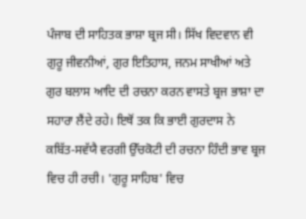ਪੰਜਾਬ ਦੀ ਸਾਹਿਤਕ ਭਾਸ਼ਾ ਬ੍ਰਜ ਸੀ। ਸਿੱਖ ਵਿਦਵਾਨ ਵੀ ਗੁਰੂ ਜੀਵਨੀਆਂ, ਗੁਰ ਇਤਿਹਾਸ, ਜਨਮ ਸਾਖੀਆਂ ਅਤੇ ਗੁਰ ਬਲਾਸ ਆਦਿ ਦੀ ਰਚਨਾ ਕਰਨ ਵਾਸਤੇ ਬ੍ਰਜ ਭਾਸ਼ਾ ਦਾ ਸਹਾਰਾ ਲੈਂਦੇ ਰਹੇ। ਇਥੋਂ ਤਕ ਕਿ ਭਾਈ ਗੁਰਦਾਸ ਨੇ ਕਬਿੱਤ-ਸਵੱਯੈ ਵਰਗੀ ਉੱਚਕੋਟੀ ਦੀ ਰਚਨਾ ਹਿੰਦੀ ਭਾਵ ਬ੍ਰਜ ਵਿਚ ਹੀ ਰਚੀ। 'ਗੁਰੂ ਸਾਹਿਬ' ਵਿਚ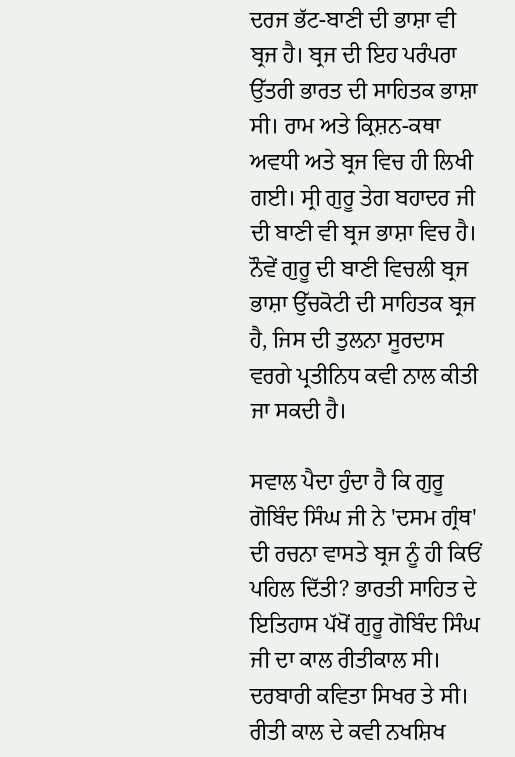ਦਰਜ ਭੱਟ-ਬਾਣੀ ਦੀ ਭਾਸ਼ਾ ਵੀ ਬ੍ਰਜ ਹੈ। ਬ੍ਰਜ ਦੀ ਇਹ ਪਰੰਪਰਾ ਉੱਤਰੀ ਭਾਰਤ ਦੀ ਸਾਹਿਤਕ ਭਾਸ਼ਾ ਸੀ। ਰਾਮ ਅਤੇ ਕ੍ਰਿਸ਼ਨ-ਕਥਾ ਅਵਧੀ ਅਤੇ ਬ੍ਰਜ ਵਿਚ ਹੀ ਲਿਖੀ ਗਈ। ਸ੍ਰੀ ਗੁਰੂ ਤੇਗ ਬਹਾਦਰ ਜੀ ਦੀ ਬਾਣੀ ਵੀ ਬ੍ਰਜ ਭਾਸ਼ਾ ਵਿਚ ਹੈ। ਨੌਵੇਂ ਗੁਰੂ ਦੀ ਬਾਣੀ ਵਿਚਲੀ ਬ੍ਰਜ ਭਾਸ਼ਾ ਉੱਚਕੋਟੀ ਦੀ ਸਾਹਿਤਕ ਬ੍ਰਜ ਹੈ, ਜਿਸ ਦੀ ਤੁਲਨਾ ਸੂਰਦਾਸ ਵਰਗੇ ਪ੍ਰਤੀਨਿਧ ਕਵੀ ਨਾਲ ਕੀਤੀ ਜਾ ਸਕਦੀ ਹੈ।

ਸਵਾਲ ਪੈਦਾ ਹੁੰਦਾ ਹੈ ਕਿ ਗੁਰੂ ਗੋਬਿੰਦ ਸਿੰਘ ਜੀ ਨੇ 'ਦਸਮ ਗ੍ਰੰਥ' ਦੀ ਰਚਨਾ ਵਾਸਤੇ ਬ੍ਰਜ ਨੂੰ ਹੀ ਕਿਓਂ ਪਹਿਲ ਦਿੱਤੀ? ਭਾਰਤੀ ਸਾਹਿਤ ਦੇ ਇਤਿਹਾਸ ਪੱਖੋਂ ਗੁਰੂ ਗੋਬਿੰਦ ਸਿੰਘ ਜੀ ਦਾ ਕਾਲ ਰੀਤੀਕਾਲ ਸੀ। ਦਰਬਾਰੀ ਕਵਿਤਾ ਸਿਖਰ ਤੇ ਸੀ। ਰੀਤੀ ਕਾਲ ਦੇ ਕਵੀ ਨਖਸ਼ਿਖ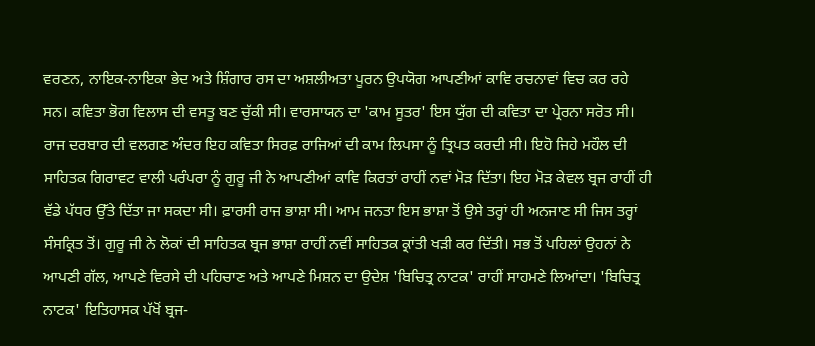ਵਰਣਨ, ਨਾਇਕ-ਨਾਇਕਾ ਭੇਦ ਅਤੇ ਸ਼ਿੰਗਾਰ ਰਸ ਦਾ ਅਸ਼ਲੀਅਤਾ ਪੂਰਨ ਉਪਯੋਗ ਆਪਣੀਆਂ ਕਾਵਿ ਰਚਨਾਵਾਂ ਵਿਚ ਕਰ ਰਹੇ ਸਨ। ਕਵਿਤਾ ਭੋਗ ਵਿਲਾਸ ਦੀ ਵਸਤੂ ਬਣ ਚੁੱਕੀ ਸੀ। ਵਾਰਸਾਯਨ ਦਾ 'ਕਾਮ ਸੂਤਰ' ਇਸ ਯੁੱਗ ਦੀ ਕਵਿਤਾ ਦਾ ਪ੍ਰੇਰਨਾ ਸਰੋਤ ਸੀ। ਰਾਜ ਦਰਬਾਰ ਦੀ ਵਲਗਣ ਅੰਦਰ ਇਹ ਕਵਿਤਾ ਸਿਰਫ਼ ਰਾਜਿਆਂ ਦੀ ਕਾਮ ਲਿਪਸਾ ਨੂੰ ਤ੍ਰਿਪਤ ਕਰਦੀ ਸੀ। ਇਹੋ ਜਿਹੇ ਮਹੌਲ ਦੀ ਸਾਹਿਤਕ ਗਿਰਾਵਟ ਵਾਲੀ ਪਰੰਪਰਾ ਨੂੰ ਗੁਰੂ ਜੀ ਨੇ ਆਪਣੀਆਂ ਕਾਵਿ ਕਿਰਤਾਂ ਰਾਹੀਂ ਨਵਾਂ ਮੋੜ ਦਿੱਤਾ। ਇਹ ਮੋੜ ਕੇਵਲ ਬ੍ਰਜ ਰਾਹੀਂ ਹੀ ਵੱਡੇ ਪੱਧਰ ਉੱਤੇ ਦਿੱਤਾ ਜਾ ਸਕਦਾ ਸੀ। ਫ਼ਾਰਸੀ ਰਾਜ ਭਾਸ਼ਾ ਸੀ। ਆਮ ਜਨਤਾ ਇਸ ਭਾਸ਼ਾ ਤੋਂ ਉਸੇ ਤਰ੍ਹਾਂ ਹੀ ਅਨਜਾਣ ਸੀ ਜਿਸ ਤਰ੍ਹਾਂ ਸੰਸਕ੍ਰਿਤ ਤੋਂ। ਗੁਰੂ ਜੀ ਨੇ ਲੋਕਾਂ ਦੀ ਸਾਹਿਤਕ ਬ੍ਰਜ ਭਾਸ਼ਾ ਰਾਹੀਂ ਨਵੀਂ ਸਾਹਿਤਕ ਕ੍ਰਾਂਤੀ ਖੜੀ ਕਰ ਦਿੱਤੀ। ਸਭ ਤੋਂ ਪਹਿਲਾਂ ਉਹਨਾਂ ਨੇ ਆਪਣੀ ਗੱਲ, ਆਪਣੇ ਵਿਰਸੇ ਦੀ ਪਹਿਚਾਣ ਅਤੇ ਆਪਣੇ ਮਿਸ਼ਨ ਦਾ ਉਦੇਸ਼ 'ਬਿਚਿਤ੍ਰ ਨਾਟਕ' ਰਾਹੀਂ ਸਾਹਮਣੇ ਲਿਆਂਦਾ। 'ਬਿਚਿਤ੍ਰ ਨਾਟਕ' ਇਤਿਹਾਸਕ ਪੱਖੋਂ ਬ੍ਰਜ-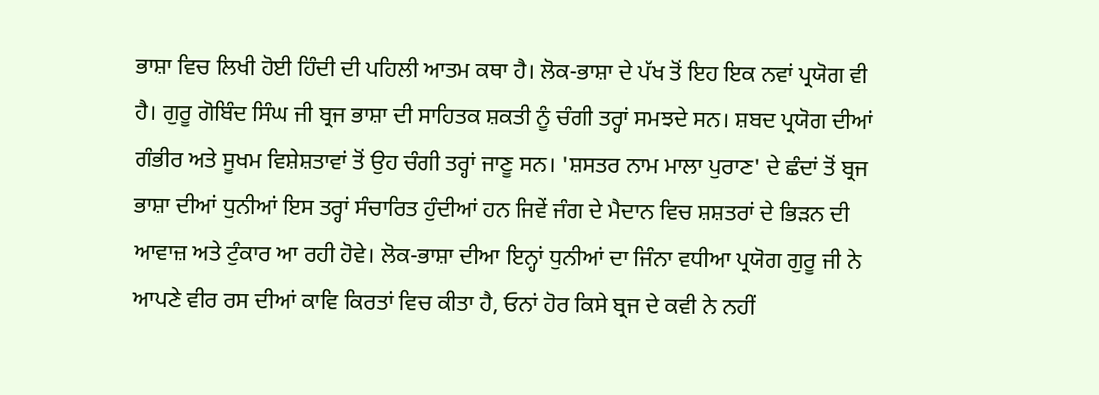ਭਾਸ਼ਾ ਵਿਚ ਲਿਖੀ ਹੋਈ ਹਿੰਦੀ ਦੀ ਪਹਿਲੀ ਆਤਮ ਕਥਾ ਹੈ। ਲੋਕ-ਭਾਸ਼ਾ ਦੇ ਪੱਖ ਤੋਂ ਇਹ ਇਕ ਨਵਾਂ ਪ੍ਰਯੋਗ ਵੀ ਹੈ। ਗੁਰੂ ਗੋਬਿੰਦ ਸਿੰਘ ਜੀ ਬ੍ਰਜ ਭਾਸ਼ਾ ਦੀ ਸਾਹਿਤਕ ਸ਼ਕਤੀ ਨੂੰ ਚੰਗੀ ਤਰ੍ਹਾਂ ਸਮਝਦੇ ਸਨ। ਸ਼ਬਦ ਪ੍ਰਯੋਗ ਦੀਆਂ ਗੰਭੀਰ ਅਤੇ ਸੂਖਮ ਵਿਸ਼ੇਸ਼ਤਾਵਾਂ ਤੋਂ ਉਹ ਚੰਗੀ ਤਰ੍ਹਾਂ ਜਾਣੂ ਸਨ। 'ਸ਼ਸਤਰ ਨਾਮ ਮਾਲਾ ਪੁਰਾਣ' ਦੇ ਛੰਦਾਂ ਤੋਂ ਬ੍ਰਜ ਭਾਸ਼ਾ ਦੀਆਂ ਧੁਨੀਆਂ ਇਸ ਤਰ੍ਹਾਂ ਸੰਚਾਰਿਤ ਹੁੰਦੀਆਂ ਹਨ ਜਿਵੇਂ ਜੰਗ ਦੇ ਮੈਦਾਨ ਵਿਚ ਸ਼ਸ਼ਤਰਾਂ ਦੇ ਭਿੜਨ ਦੀ ਆਵਾਜ਼ ਅਤੇ ਟੁੰਕਾਰ ਆ ਰਹੀ ਹੋਵੇ। ਲੋਕ-ਭਾਸ਼ਾ ਦੀਆ ਇਨ੍ਹਾਂ ਧੁਨੀਆਂ ਦਾ ਜਿੰਨਾ ਵਧੀਆ ਪ੍ਰਯੋਗ ਗੁਰੂ ਜੀ ਨੇ ਆਪਣੇ ਵੀਰ ਰਸ ਦੀਆਂ ਕਾਵਿ ਕਿਰਤਾਂ ਵਿਚ ਕੀਤਾ ਹੈ, ਓਨਾਂ ਹੋਰ ਕਿਸੇ ਬ੍ਰਜ ਦੇ ਕਵੀ ਨੇ ਨਹੀਂ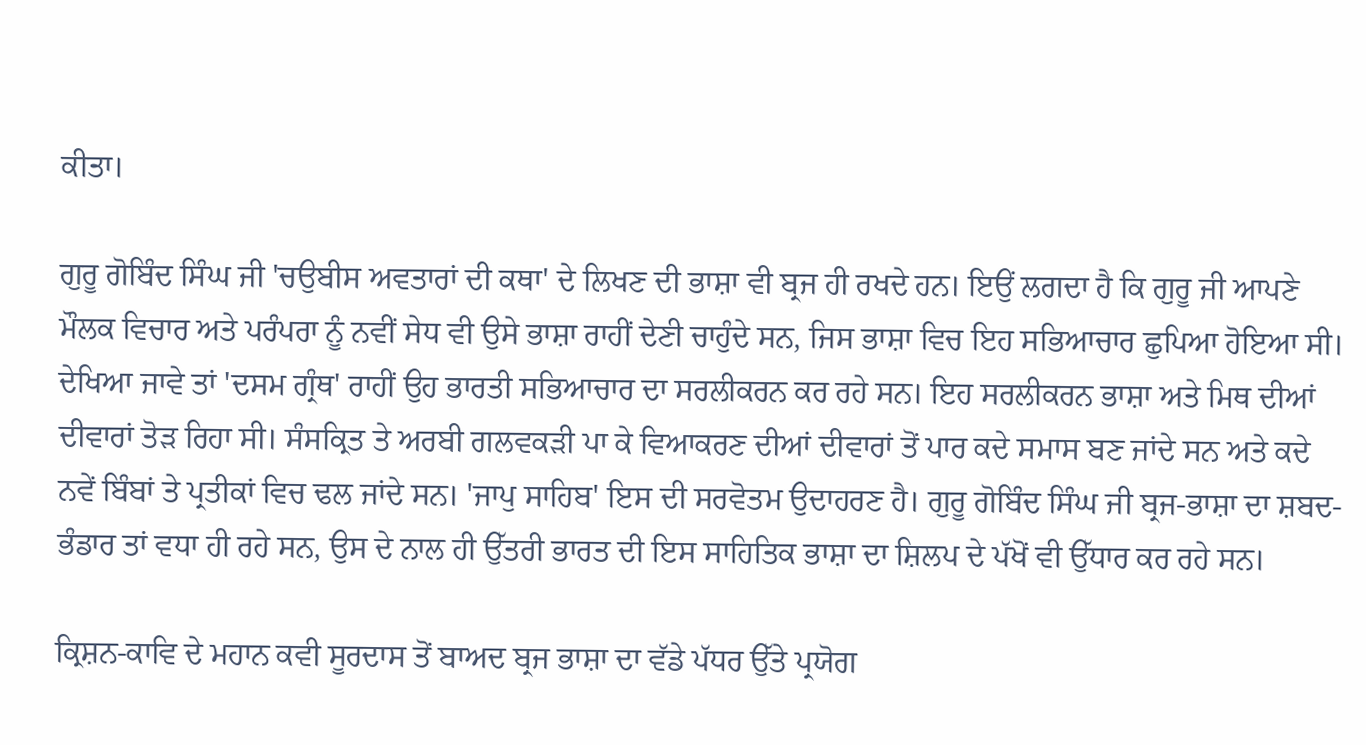ਕੀਤਾ।

ਗੁਰੂ ਗੋਬਿੰਦ ਸਿੰਘ ਜੀ 'ਚਉਬੀਸ ਅਵਤਾਰਾਂ ਦੀ ਕਥਾ' ਦੇ ਲਿਖਣ ਦੀ ਭਾਸ਼ਾ ਵੀ ਬ੍ਰਜ ਹੀ ਰਖਦੇ ਹਨ। ਇਉਂ ਲਗਦਾ ਹੈ ਕਿ ਗੁਰੂ ਜੀ ਆਪਣੇ ਮੌਲਕ ਵਿਚਾਰ ਅਤੇ ਪਰੰਪਰਾ ਨੂੰ ਨਵੀਂ ਸੇਧ ਵੀ ਉਸੇ ਭਾਸ਼ਾ ਰਾਹੀਂ ਦੇਣੀ ਚਾਹੁੰਦੇ ਸਨ, ਜਿਸ ਭਾਸ਼ਾ ਵਿਚ ਇਹ ਸਭਿਆਚਾਰ ਛੁਪਿਆ ਹੋਇਆ ਸੀ। ਦੇਖਿਆ ਜਾਵੇ ਤਾਂ 'ਦਸਮ ਗ੍ਰੰਥ' ਰਾਹੀਂ ਉਹ ਭਾਰਤੀ ਸਭਿਆਚਾਰ ਦਾ ਸਰਲੀਕਰਨ ਕਰ ਰਹੇ ਸਨ। ਇਹ ਸਰਲੀਕਰਨ ਭਾਸ਼ਾ ਅਤੇ ਮਿਥ ਦੀਆਂ ਦੀਵਾਰਾਂ ਤੋੜ ਰਿਹਾ ਸੀ। ਸੰਸਕ੍ਰਿਤ ਤੇ ਅਰਬੀ ਗਲਵਕੜੀ ਪਾ ਕੇ ਵਿਆਕਰਣ ਦੀਆਂ ਦੀਵਾਰਾਂ ਤੋਂ ਪਾਰ ਕਦੇ ਸਮਾਸ ਬਣ ਜਾਂਦੇ ਸਨ ਅਤੇ ਕਦੇ ਨਵੇਂ ਬਿੰਬਾਂ ਤੇ ਪ੍ਰਤੀਕਾਂ ਵਿਚ ਢਲ ਜਾਂਦੇ ਸਨ। 'ਜਾਪੁ ਸਾਹਿਬ' ਇਸ ਦੀ ਸਰਵੋਤਮ ਉਦਾਹਰਣ ਹੈ। ਗੁਰੂ ਗੋਬਿੰਦ ਸਿੰਘ ਜੀ ਬ੍ਰਜ-ਭਾਸ਼ਾ ਦਾ ਸ਼ਬਦ-ਭੰਡਾਰ ਤਾਂ ਵਧਾ ਹੀ ਰਹੇ ਸਨ, ਉਸ ਦੇ ਨਾਲ ਹੀ ਉੱਤਰੀ ਭਾਰਤ ਦੀ ਇਸ ਸਾਹਿਤਿਕ ਭਾਸ਼ਾ ਦਾ ਸ਼ਿਲਪ ਦੇ ਪੱਖੋਂ ਵੀ ਉੱਧਾਰ ਕਰ ਰਹੇ ਸਨ।

ਕ੍ਰਿਸ਼ਨ-ਕਾਵਿ ਦੇ ਮਹਾਨ ਕਵੀ ਸੂਰਦਾਸ ਤੋਂ ਬਾਅਦ ਬ੍ਰਜ ਭਾਸ਼ਾ ਦਾ ਵੱਡੇ ਪੱਧਰ ਉੱਤੇ ਪ੍ਰਯੋਗ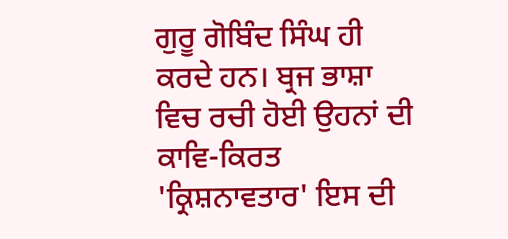ਗੁਰੂ ਗੋਬਿੰਦ ਸਿੰਘ ਹੀ ਕਰਦੇ ਹਨ। ਬ੍ਰਜ ਭਾਸ਼ਾ ਵਿਚ ਰਚੀ ਹੋਈ ਉਹਨਾਂ ਦੀ ਕਾਵਿ-ਕਿਰਤ 'ਕ੍ਰਿਸ਼ਨਾਵਤਾਰ' ਇਸ ਦੀ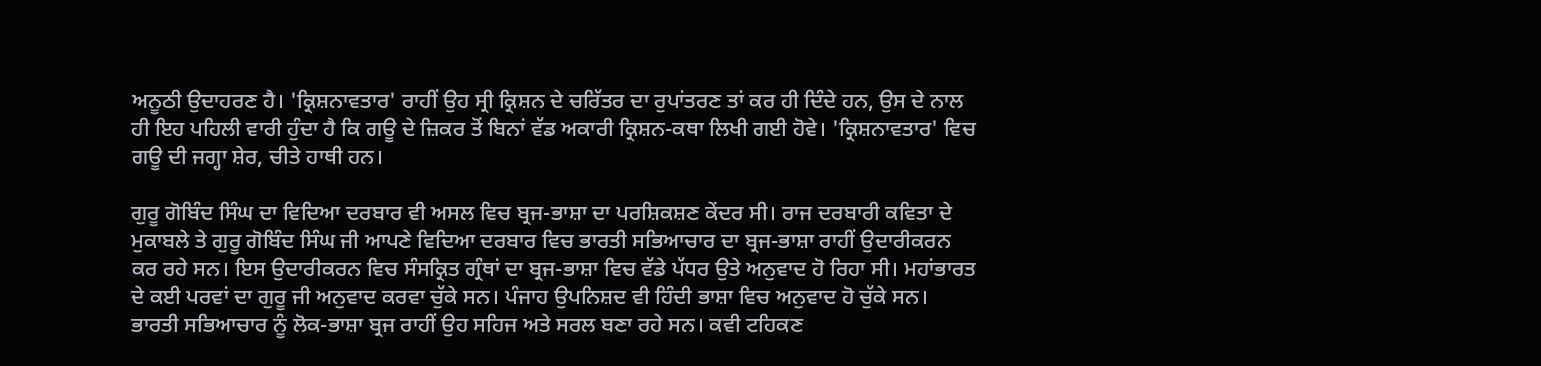ਅਨੂਠੀ ਉਦਾਹਰਣ ਹੈ। 'ਕ੍ਰਿਸ਼ਨਾਵਤਾਰ' ਰਾਹੀਂ ਉਹ ਸ੍ਰੀ ਕ੍ਰਿਸ਼ਨ ਦੇ ਚਰਿੱਤਰ ਦਾ ਰੁਪਾਂਤਰਣ ਤਾਂ ਕਰ ਹੀ ਦਿੰਦੇ ਹਨ, ਉਸ ਦੇ ਨਾਲ ਹੀ ਇਹ ਪਹਿਲੀ ਵਾਰੀ ਹੁੰਦਾ ਹੈ ਕਿ ਗਊ ਦੇ ਜ਼ਿਕਰ ਤੋਂ ਬਿਨਾਂ ਵੱਡ ਅਕਾਰੀ ਕ੍ਰਿਸ਼ਨ-ਕਥਾ ਲਿਖੀ ਗਈ ਹੋਵੇ। 'ਕ੍ਰਿਸ਼ਨਾਵਤਾਰ' ਵਿਚ ਗਊ ਦੀ ਜਗ੍ਹਾ ਸ਼ੇਰ, ਚੀਤੇ ਹਾਥੀ ਹਨ।

ਗੁਰੂ ਗੋਬਿੰਦ ਸਿੰਘ ਦਾ ਵਿਦਿਆ ਦਰਬਾਰ ਵੀ ਅਸਲ ਵਿਚ ਬ੍ਰਜ-ਭਾਸ਼ਾ ਦਾ ਪਰਸ਼ਿਕਸ਼ਣ ਕੇਂਦਰ ਸੀ। ਰਾਜ ਦਰਬਾਰੀ ਕਵਿਤਾ ਦੇ ਮੁਕਾਬਲੇ ਤੇ ਗੁਰੂ ਗੋਬਿੰਦ ਸਿੰਘ ਜੀ ਆਪਣੇ ਵਿਦਿਆ ਦਰਬਾਰ ਵਿਚ ਭਾਰਤੀ ਸਭਿਆਚਾਰ ਦਾ ਬ੍ਰਜ-ਭਾਸ਼ਾ ਰਾਹੀਂ ਉਦਾਰੀਕਰਨ ਕਰ ਰਹੇ ਸਨ। ਇਸ ਉਦਾਰੀਕਰਨ ਵਿਚ ਸੰਸਕ੍ਰਿਤ ਗ੍ਰੰਥਾਂ ਦਾ ਬ੍ਰਜ-ਭਾਸ਼ਾ ਵਿਚ ਵੱਡੇ ਪੱਧਰ ਉਤੇ ਅਨੁਵਾਦ ਹੋ ਰਿਹਾ ਸੀ। ਮਹਾਂਭਾਰਤ ਦੇ ਕਈ ਪਰਵਾਂ ਦਾ ਗੁਰੂ ਜੀ ਅਨੁਵਾਦ ਕਰਵਾ ਚੁੱਕੇ ਸਨ। ਪੰਜਾਹ ਉਪਨਿਸ਼ਦ ਵੀ ਹਿੰਦੀ ਭਾਸ਼ਾ ਵਿਚ ਅਨੁਵਾਦ ਹੋ ਚੁੱਕੇ ਸਨ। ਭਾਰਤੀ ਸਭਿਆਚਾਰ ਨੂੰ ਲੋਕ-ਭਾਸ਼ਾ ਬ੍ਰਜ ਰਾਹੀਂ ਉਹ ਸਹਿਜ ਅਤੇ ਸਰਲ ਬਣਾ ਰਹੇ ਸਨ। ਕਵੀ ਟਹਿਕਣ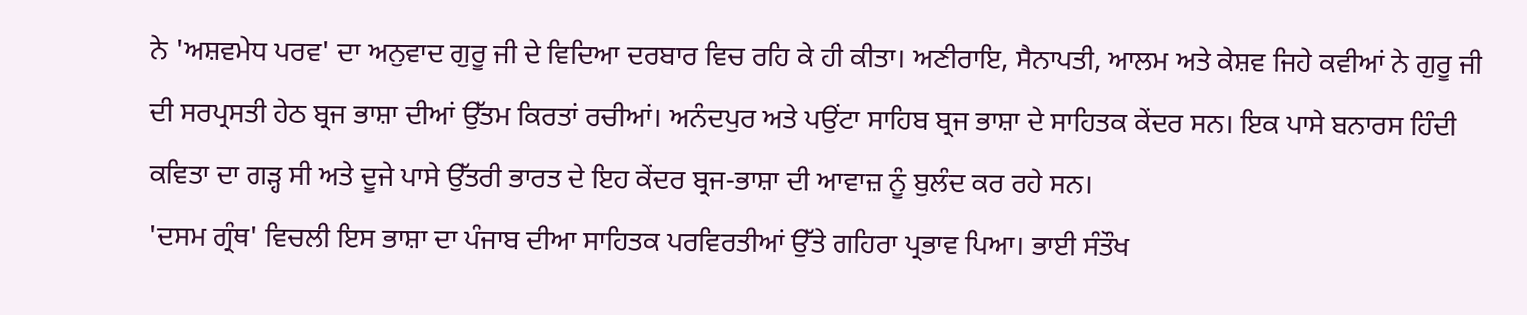ਨੇ 'ਅਸ਼ਵਮੇਧ ਪਰਵ' ਦਾ ਅਨੁਵਾਦ ਗੁਰੂ ਜੀ ਦੇ ਵਿਦਿਆ ਦਰਬਾਰ ਵਿਚ ਰਹਿ ਕੇ ਹੀ ਕੀਤਾ। ਅਣੀਰਾਇ, ਸੈਨਾਪਤੀ, ਆਲਮ ਅਤੇ ਕੇਸ਼ਵ ਜਿਹੇ ਕਵੀਆਂ ਨੇ ਗੁਰੂ ਜੀ ਦੀ ਸਰਪ੍ਰਸਤੀ ਹੇਠ ਬ੍ਰਜ ਭਾਸ਼ਾ ਦੀਆਂ ਉੱਤਮ ਕਿਰਤਾਂ ਰਚੀਆਂ। ਅਨੰਦਪੁਰ ਅਤੇ ਪਉਂਟਾ ਸਾਹਿਬ ਬ੍ਰਜ ਭਾਸ਼ਾ ਦੇ ਸਾਹਿਤਕ ਕੇਂਦਰ ਸਨ। ਇਕ ਪਾਸੇ ਬਨਾਰਸ ਹਿੰਦੀ ਕਵਿਤਾ ਦਾ ਗੜ੍ਹ ਸੀ ਅਤੇ ਦੂਜੇ ਪਾਸੇ ਉੱਤਰੀ ਭਾਰਤ ਦੇ ਇਹ ਕੇਂਦਰ ਬ੍ਰਜ-ਭਾਸ਼ਾ ਦੀ ਆਵਾਜ਼ ਨੂੰ ਬੁਲੰਦ ਕਰ ਰਹੇ ਸਨ।
'ਦਸਮ ਗ੍ਰੰਥ' ਵਿਚਲੀ ਇਸ ਭਾਸ਼ਾ ਦਾ ਪੰਜਾਬ ਦੀਆ ਸਾਹਿਤਕ ਪਰਵਿਰਤੀਆਂ ਉੱਤੇ ਗਹਿਰਾ ਪ੍ਰਭਾਵ ਪਿਆ। ਭਾਈ ਸੰਤੌਖ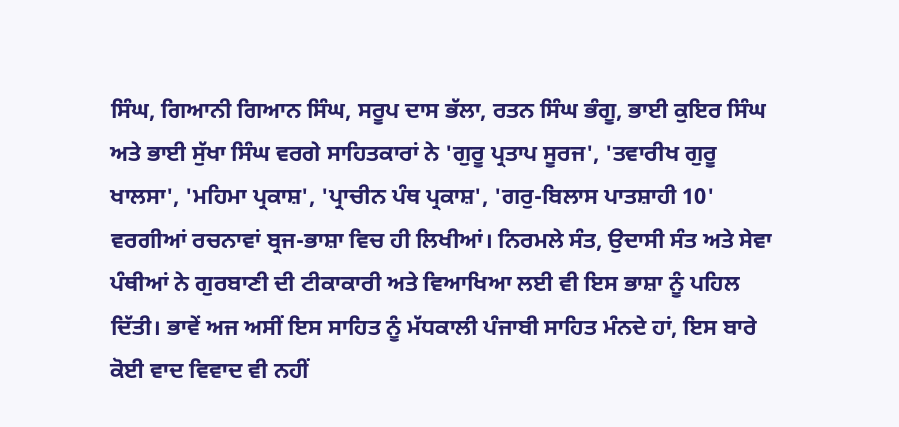ਸਿੰਘ, ਗਿਆਨੀ ਗਿਆਨ ਸਿੰਘ, ਸਰੂਪ ਦਾਸ ਭੱਲਾ, ਰਤਨ ਸਿੰਘ ਭੰਗੂ, ਭਾਈ ਕੁਇਰ ਸਿੰਘ ਅਤੇ ਭਾਈ ਸੁੱਖਾ ਸਿੰਘ ਵਰਗੇ ਸਾਹਿਤਕਾਰਾਂ ਨੇ 'ਗੁਰੂ ਪ੍ਰਤਾਪ ਸੂਰਜ', 'ਤਵਾਰੀਖ ਗੁਰੂ ਖਾਲਸਾ', 'ਮਹਿਮਾ ਪ੍ਰਕਾਸ਼', 'ਪ੍ਰਾਚੀਨ ਪੰਥ ਪ੍ਰਕਾਸ਼', 'ਗਰੁ-ਬਿਲਾਸ ਪਾਤਸ਼ਾਹੀ 10' ਵਰਗੀਆਂ ਰਚਨਾਵਾਂ ਬ੍ਰਜ-ਭਾਸ਼ਾ ਵਿਚ ਹੀ ਲਿਖੀਆਂ। ਨਿਰਮਲੇ ਸੰਤ, ਉਦਾਸੀ ਸੰਤ ਅਤੇ ਸੇਵਾ ਪੰਥੀਆਂ ਨੇ ਗੁਰਬਾਣੀ ਦੀ ਟੀਕਾਕਾਰੀ ਅਤੇ ਵਿਆਖਿਆ ਲਈ ਵੀ ਇਸ ਭਾਸ਼ਾ ਨੂੰ ਪਹਿਲ ਦਿੱਤੀ। ਭਾਵੇਂ ਅਜ ਅਸੀਂ ਇਸ ਸਾਹਿਤ ਨੂੰ ਮੱਧਕਾਲੀ ਪੰਜਾਬੀ ਸਾਹਿਤ ਮੰਨਦੇ ਹਾਂ, ਇਸ ਬਾਰੇ ਕੋਈ ਵਾਦ ਵਿਵਾਦ ਵੀ ਨਹੀਂ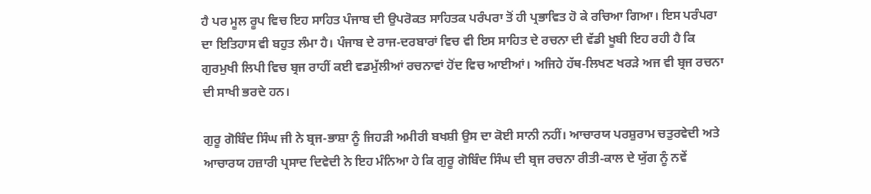ਹੈ ਪਰ ਮੂਲ ਰੂਪ ਵਿਚ ਇਹ ਸਾਹਿਤ ਪੰਜਾਬ ਦੀ ਉਪਰੋਕਤ ਸਾਹਿਤਕ ਪਰੰਪਰਾ ਤੋਂ ਹੀ ਪ੍ਰਭਾਵਿਤ ਹੋ ਕੇ ਰਚਿਆ ਗਿਆ। ਇਸ ਪਰੰਪਰਾ ਦਾ ਇਤਿਹਾਸ ਵੀ ਬਹੁਤ ਲੰਮਾ ਹੈ। ਪੰਜਾਬ ਦੇ ਰਾਜ-ਦਰਬਾਰਾਂ ਵਿਚ ਵੀ ਇਸ ਸਾਹਿਤ ਦੇ ਰਚਨਾ ਦੀ ਵੱਡੀ ਖੂਬੀ ਇਹ ਰਹੀ ਹੈ ਕਿ ਗੁਰਮੁਖੀ ਲਿਪੀ ਵਿਚ ਬ੍ਰਜ ਰਾਹੀਂ ਕਈ ਵਡਮੁੱਲੀਆਂ ਰਚਨਾਵਾਂ ਹੋਂਦ ਵਿਚ ਆਈਆਂ। ਅਜਿਹੇ ਹੱਥ-ਲਿਖਣ ਖਰੜੇ ਅਜ ਵੀ ਬ੍ਰਜ ਰਚਨਾ ਦੀ ਸਾਖੀ ਭਰਦੇ ਹਨ।

ਗੁਰੂ ਗੋਬਿੰਦ ਸਿੰਘ ਜੀ ਨੇ ਬ੍ਰਜ-ਭਾਸ਼ਾ ਨੂੰ ਜਿਹੜੀ ਅਮੀਰੀ ਬਖਸ਼ੀ ਉਸ ਦਾ ਕੋਈ ਸਾਨੀ ਨਹੀਂ। ਆਚਾਰਯ ਪਰਸ਼ੁਰਾਮ ਚਤੁਰਵੇਦੀ ਅਤੇ ਆਚਾਰਯ ਹਜ਼ਾਰੀ ਪ੍ਰਸਾਦ ਦਿਵੇਦੀ ਨੇ ਇਹ ਮੰਨਿਆ ਹੇ ਕਿ ਗੁਰੂ ਗੋਬਿੰਦ ਸਿੰਘ ਦੀ ਬ੍ਰਜ ਰਚਨਾ ਰੀਤੀ-ਕਾਲ ਦੇ ਯੁੱਗ ਨੂੰ ਨਵੇਂ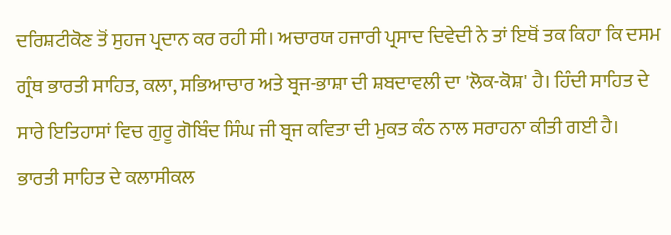ਦਰਿਸ਼ਟੀਕੋਣ ਤੋਂ ਸੁਹਜ ਪ੍ਰਦਾਨ ਕਰ ਰਹੀ ਸੀ। ਅਚਾਰਯ ਹਜਾਰੀ ਪ੍ਰਸਾਦ ਦਿਵੇਦੀ ਨੇ ਤਾਂ ਇਥੋਂ ਤਕ ਕਿਹਾ ਕਿ ਦਸਮ ਗ੍ਰੰਥ ਭਾਰਤੀ ਸਾਹਿਤ, ਕਲਾ, ਸਭਿਆਚਾਰ ਅਤੇ ਬ੍ਰਜ-ਭਾਸ਼ਾ ਦੀ ਸ਼ਬਦਾਵਲੀ ਦਾ 'ਲੋਕ-ਕੋਸ਼' ਹੈ। ਹਿੰਦੀ ਸਾਹਿਤ ਦੇ ਸਾਰੇ ਇਤਿਹਾਸਾਂ ਵਿਚ ਗੁਰੂ ਗੋਬਿੰਦ ਸਿੰਘ ਜੀ ਬ੍ਰਜ ਕਵਿਤਾ ਦੀ ਮੁਕਤ ਕੰਠ ਨਾਲ ਸਰਾਹਨਾ ਕੀਤੀ ਗਈ ਹੈ। ਭਾਰਤੀ ਸਾਹਿਤ ਦੇ ਕਲਾਸੀਕਲ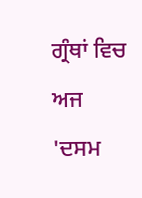ਗ੍ਰੰਥਾਂ ਵਿਚ ਅਜ 'ਦਸਮ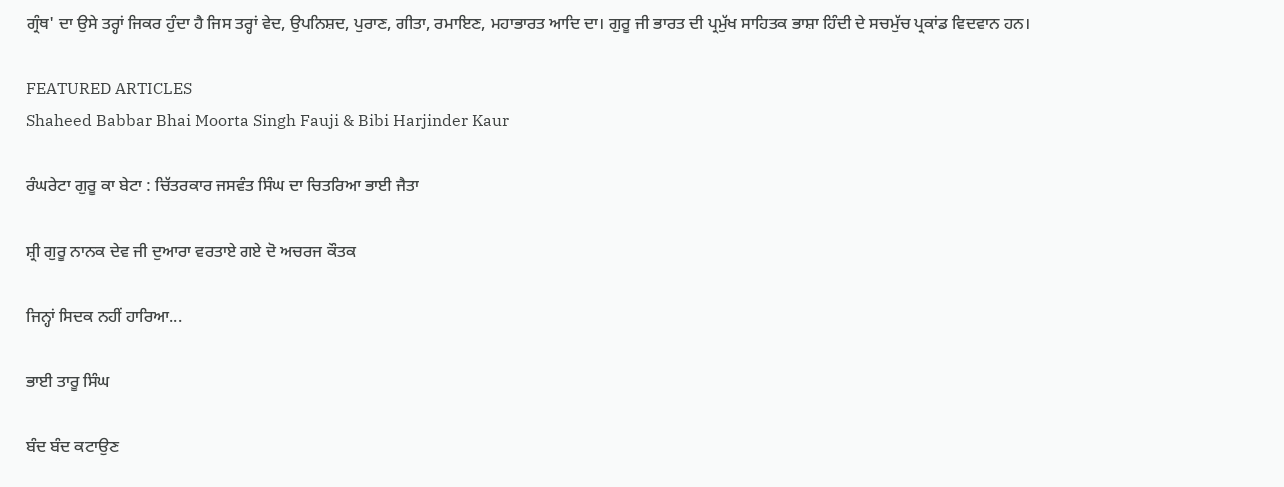ਗ੍ਰੰਥ' ਦਾ ਉਸੇ ਤਰ੍ਹਾਂ ਜਿਕਰ ਹੁੰਦਾ ਹੈ ਜਿਸ ਤਰ੍ਹਾਂ ਵੇਦ, ਉਪਨਿਸ਼ਦ, ਪੁਰਾਣ, ਗੀਤਾ, ਰਮਾਇਣ, ਮਹਾਭਾਰਤ ਆਦਿ ਦਾ। ਗੁਰੂ ਜੀ ਭਾਰਤ ਦੀ ਪ੍ਰਮੁੱਖ ਸਾਹਿਤਕ ਭਾਸ਼ਾ ਹਿੰਦੀ ਦੇ ਸਚਮੁੱਚ ਪ੍ਰਕਾਂਡ ਵਿਦਵਾਨ ਹਨ।

FEATURED ARTICLES
Shaheed Babbar Bhai Moorta Singh Fauji & Bibi Harjinder Kaur

ਰੰਘਰੇਟਾ ਗੁਰੂ ਕਾ ਬੇਟਾ : ਚਿੱਤਰਕਾਰ ਜਸਵੰਤ ਸਿੰਘ ਦਾ ਚਿਤਰਿਆ ਭਾਈ ਜੈਤਾ

ਸ਼੍ਰੀ ਗੁਰੂ ਨਾਨਕ ਦੇਵ ਜੀ ਦੁਆਰਾ ਵਰਤਾਏ ਗਏ ਦੋ ਅਚਰਜ ਕੌਤਕ

ਜਿਨ੍ਹਾਂ ਸਿਦਕ ਨਹੀਂ ਹਾਰਿਆ...

ਭਾਈ ਤਾਰੂ ਸਿੰਘ

ਬੰਦ ਬੰਦ ਕਟਾਉਣ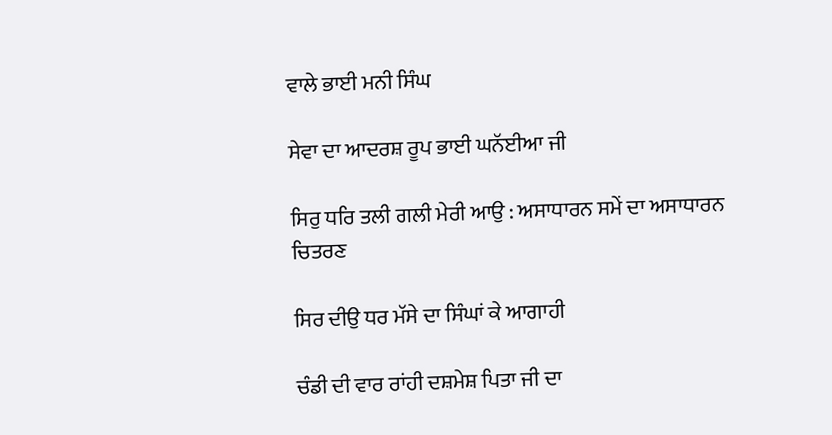ਵਾਲੇ ਭਾਈ ਮਨੀ ਸਿੰਘ

ਸੇਵਾ ਦਾ ਆਦਰਸ਼ ਰੂਪ ਭਾਈ ਘਨੱਈਆ ਜੀ

ਸਿਰੁ ਧਰਿ ਤਲੀ ਗਲੀ ਮੇਰੀ ਆਉ : ਅਸਾਧਾਰਨ ਸਮੇਂ ਦਾ ਅਸਾਧਾਰਨ ਚਿਤਰਣ

ਸਿਰ ਦੀਉ ਧਰ ਮੱਸੇ ਦਾ ਸਿੰਘਾਂ ਕੇ ਆਗਾਹੀ

ਚੰਡੀ ਦੀ ਵਾਰ ਰਾਂਹੀ ਦਸ਼ਮੇਸ਼ ਪਿਤਾ ਜੀ ਦਾ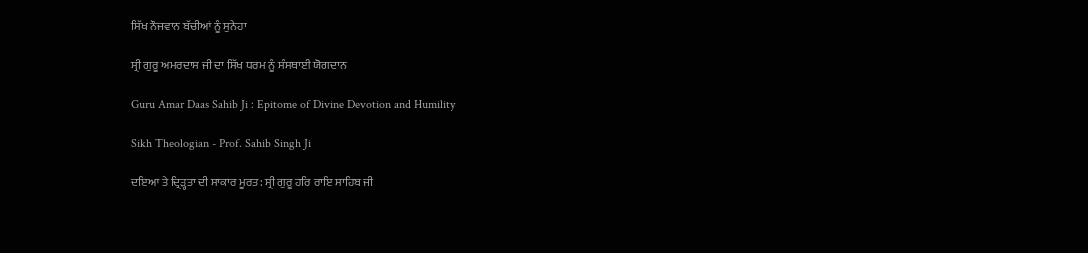ਸਿੱਖ ਨੌਜਵਾਨ ਬੱਚੀਆਂ ਨੂੰ ਸੁਨੇਹਾ

ਸ੍ਰੀ ਗੁਰੂ ਅਮਰਦਾਸ ਜੀ ਦਾ ਸਿੱਖ ਧਰਮ ਨੂੰ ਸੰਸਥਾਈ ਯੋਗਦਾਨ

Guru Amar Daas Sahib Ji : Epitome of Divine Devotion and Humility

Sikh Theologian - Prof. Sahib Singh Ji

ਦਇਆ ਤੇ ਦ੍ਰਿੜ੍ਹਤਾ ਦੀ ਸਾਕਾਰ ਮੂਰਤ: ਸ੍ਰੀ ਗੁਰੂ ਹਰਿ ਰਾਇ ਸਾਹਿਬ ਜੀ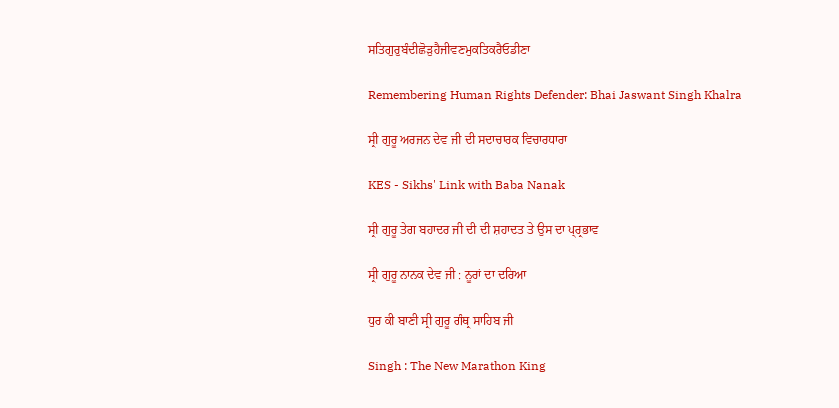ਸਤਿਗੁਰੁਬੰਦੀਛੋੜੁਹੈਜੀਵਣਮੁਕਤਿਕਰੈਓਡੀਣਾ

Remembering Human Rights Defender: Bhai Jaswant Singh Khalra

ਸ੍ਰੀ ਗੁਰੂ ਅਰਜਨ ਦੇਵ ਜੀ ਦੀ ਸਦਾਚਾਰਕ ਵਿਚਾਰਧਾਰਾ

KES - Sikhs' Link with Baba Nanak

ਸ੍ਰੀ ਗੁਰੂ ਤੇਗ ਬਹਾਦਰ ਜੀ ਦੀ ਦੀ ਸ਼ਹਾਦਤ ਤੇ ਉਸ ਦਾ ਪ੍ਰ੍ਰਭਾਵ

ਸ੍ਰੀ ਗੁਰੂ ਨਾਨਕ ਦੇਵ ਜੀ : ਨੂਰਾਂ ਦਾ ਦਰਿਆ

ਧੁਰ ਕੀ ਬਾਣੀ ਸ੍ਰੀ ਗੁਰੂ ਗੰਥ੍ਰ ਸਾਹਿਬ ਜੀ

Singh : The New Marathon King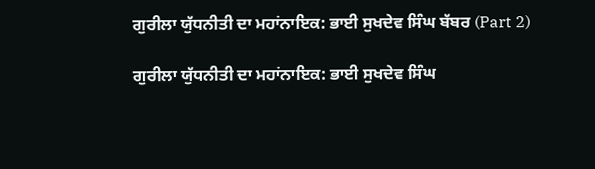ਗੁਰੀਲਾ ਯੁੱਧਨੀਤੀ ਦਾ ਮਹਾਂਨਾਇਕ: ਭਾਈ ਸੁਖਦੇਵ ਸਿੰਘ ਬੱਬਰ (Part 2)

ਗੁਰੀਲਾ ਯੁੱਧਨੀਤੀ ਦਾ ਮਹਾਂਨਾਇਕ: ਭਾਈ ਸੁਖਦੇਵ ਸਿੰਘ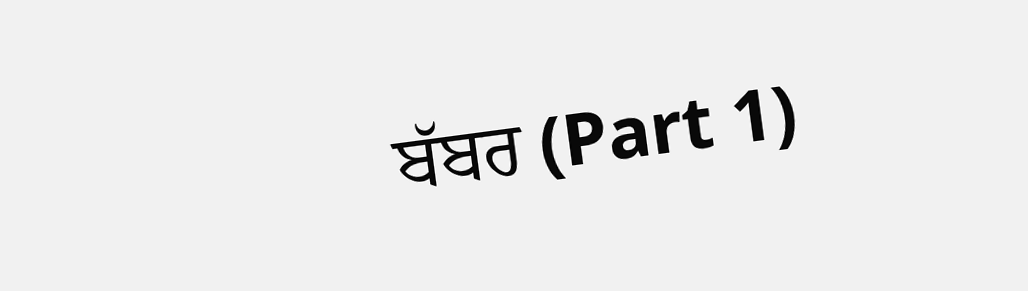ਬੱਬਰ (Part 1)